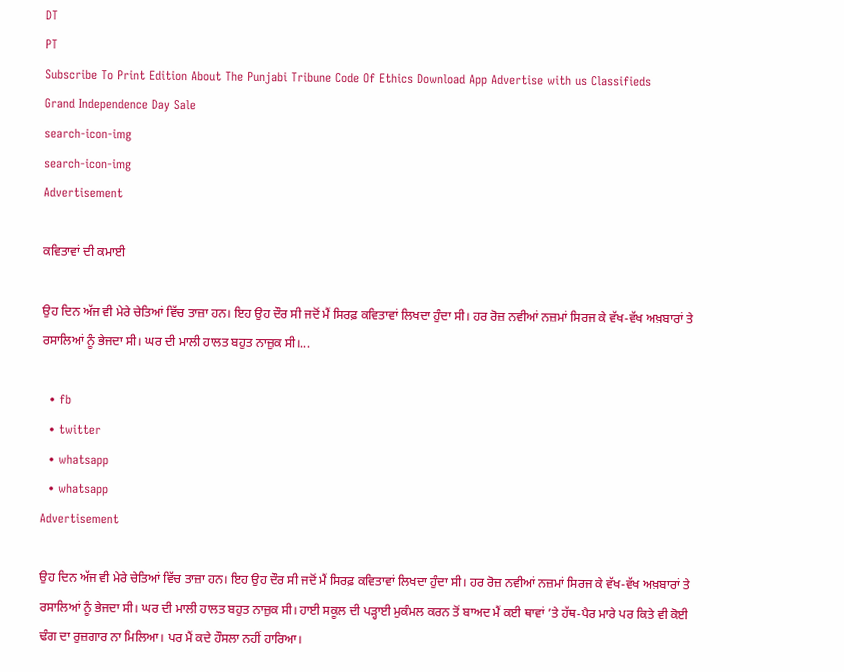DT
PT
Subscribe To Print Edition About The Punjabi Tribune Code Of Ethics Download App Advertise with us Classifieds
Grand Independence Day Sale
search-icon-img
search-icon-img
Advertisement

ਕਵਿਤਾਵਾਂ ਦੀ ਕਮਾਈ

ਉਹ ਦਿਨ ਅੱਜ ਵੀ ਮੇਰੇ ਚੇਤਿਆਂ ਵਿੱਚ ਤਾਜ਼ਾ ਹਨ। ਇਹ ਉਹ ਦੌਰ ਸੀ ਜਦੋਂ ਮੈਂ ਸਿਰਫ਼ ਕਵਿਤਾਵਾਂ ਲਿਖਦਾ ਹੁੰਦਾ ਸੀ। ਹਰ ਰੋਜ਼ ਨਵੀਆਂ ਨਜ਼ਮਾਂ ਸਿਰਜ ਕੇ ਵੱਖ-ਵੱਖ ਅਖ਼ਬਾਰਾਂ ਤੇ ਰਸਾਲਿਆਂ ਨੂੰ ਭੇਜਦਾ ਸੀ। ਘਰ ਦੀ ਮਾਲੀ ਹਾਲਤ ਬਹੁਤ ਨਾਜ਼ੁਕ ਸੀ।...

  • fb
  • twitter
  • whatsapp
  • whatsapp
Advertisement

ਉਹ ਦਿਨ ਅੱਜ ਵੀ ਮੇਰੇ ਚੇਤਿਆਂ ਵਿੱਚ ਤਾਜ਼ਾ ਹਨ। ਇਹ ਉਹ ਦੌਰ ਸੀ ਜਦੋਂ ਮੈਂ ਸਿਰਫ਼ ਕਵਿਤਾਵਾਂ ਲਿਖਦਾ ਹੁੰਦਾ ਸੀ। ਹਰ ਰੋਜ਼ ਨਵੀਆਂ ਨਜ਼ਮਾਂ ਸਿਰਜ ਕੇ ਵੱਖ-ਵੱਖ ਅਖ਼ਬਾਰਾਂ ਤੇ ਰਸਾਲਿਆਂ ਨੂੰ ਭੇਜਦਾ ਸੀ। ਘਰ ਦੀ ਮਾਲੀ ਹਾਲਤ ਬਹੁਤ ਨਾਜ਼ੁਕ ਸੀ। ਹਾਈ ਸਕੂਲ ਦੀ ਪੜ੍ਹਾਈ ਮੁਕੰਮਲ ਕਰਨ ਤੋਂ ਬਾਅਦ ਮੈਂ ਕਈ ਥਾਵਾਂ ’ਤੇ ਹੱਥ-ਪੈਰ ਮਾਰੇ ਪਰ ਕਿਤੇ ਵੀ ਕੋਈ ਢੰਗ ਦਾ ਰੁਜ਼ਗਾਰ ਨਾ ਮਿਲਿਆ। ਪਰ ਮੈਂ ਕਦੇ ਹੌਸਲਾ ਨਹੀਂ ਹਾਰਿਆ।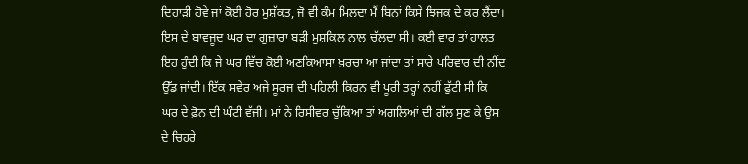ਦਿਹਾੜੀ ਹੋਵੇ ਜਾਂ ਕੋਈ ਹੋਰ ਮੁਸ਼ੱਕਤ, ਜੋ ਵੀ ਕੰਮ ਮਿਲਦਾ ਮੈਂ ਬਿਨਾਂ ਕਿਸੇ ਝਿਜਕ ਦੇ ਕਰ ਲੈਂਦਾ। ਇਸ ਦੇ ਬਾਵਜੂਦ ਘਰ ਦਾ ਗੁਜ਼ਾਰਾ ਬੜੀ ਮੁਸ਼ਕਿਲ ਨਾਲ ਚੱਲਦਾ ਸੀ। ਕਈ ਵਾਰ ਤਾਂ ਹਾਲਤ ਇਹ ਹੁੰਦੀ ਕਿ ਜੇ ਘਰ ਵਿੱਚ ਕੋਈ ਅਣਕਿਆਸਾ ਖ਼ਰਚਾ ਆ ਜਾਂਦਾ ਤਾਂ ਸਾਰੇ ਪਰਿਵਾਰ ਦੀ ਨੀਂਦ ਉੱਡ ਜਾਂਦੀ। ਇੱਕ ਸਵੇਰ ਅਜੇ ਸੂਰਜ ਦੀ ਪਹਿਲੀ ਕਿਰਨ ਵੀ ਪੂਰੀ ਤਰ੍ਹਾਂ ਨਹੀਂ ਫੁੱਟੀ ਸੀ ਕਿ ਘਰ ਦੇ ਫ਼ੋਨ ਦੀ ਘੰਟੀ ਵੱਜੀ। ਮਾਂ ਨੇ ਰਿਸੀਵਰ ਚੁੱਕਿਆ ਤਾਂ ਅਗਲਿਆਂ ਦੀ ਗੱਲ ਸੁਣ ਕੇ ਉਸ ਦੇ ਚਿਹਰੇ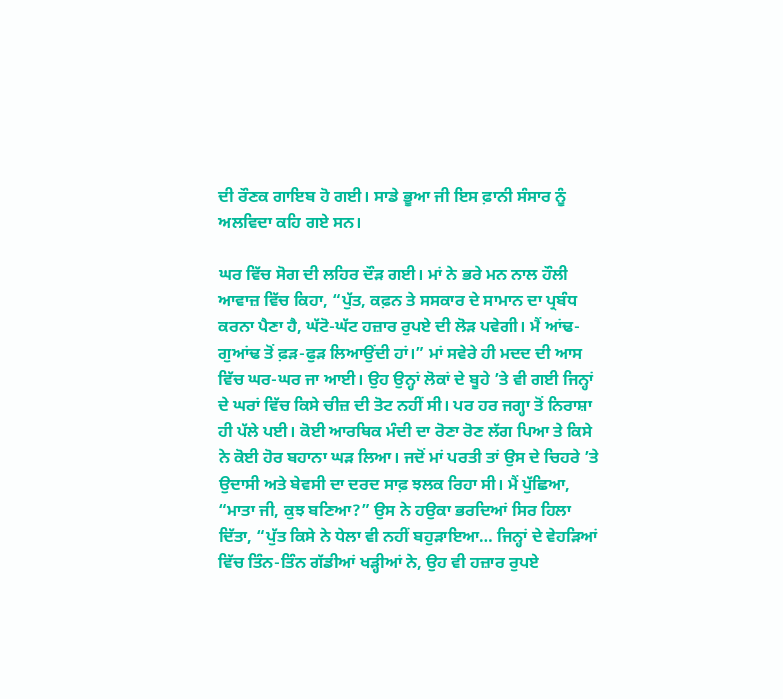ਦੀ ਰੌਣਕ ਗਾਇਬ ਹੋ ਗਈ। ਸਾਡੇ ਭੂਆ ਜੀ ਇਸ ਫ਼ਾਨੀ ਸੰਸਾਰ ਨੂੰ ਅਲਵਿਦਾ ਕਹਿ ਗਏ ਸਨ।

ਘਰ ਵਿੱਚ ਸੋਗ ਦੀ ਲਹਿਰ ਦੌੜ ਗਈ। ਮਾਂ ਨੇ ਭਰੇ ਮਨ ਨਾਲ ਹੌਲੀ ਆਵਾਜ਼ ਵਿੱਚ ਕਿਹਾ, “ਪੁੱਤ, ਕਫ਼ਨ ਤੇ ਸਸਕਾਰ ਦੇ ਸਾਮਾਨ ਦਾ ਪ੍ਰਬੰਧ ਕਰਨਾ ਪੈਣਾ ਹੈ, ਘੱਟੋ-ਘੱਟ ਹਜ਼ਾਰ ਰੁਪਏ ਦੀ ਲੋੜ ਪਵੇਗੀ। ਮੈਂ ਆਂਢ-ਗੁਆਂਢ ਤੋਂ ਫ਼ੜ-ਫੁੜ ਲਿਆਉਂਦੀ ਹਾਂ।” ਮਾਂ ਸਵੇਰੇ ਹੀ ਮਦਦ ਦੀ ਆਸ ਵਿੱਚ ਘਰ-ਘਰ ਜਾ ਆਈ। ਉਹ ਉਨ੍ਹਾਂ ਲੋਕਾਂ ਦੇ ਬੂਹੇ ’ਤੇ ਵੀ ਗਈ ਜਿਨ੍ਹਾਂ ਦੇ ਘਰਾਂ ਵਿੱਚ ਕਿਸੇ ਚੀਜ਼ ਦੀ ਤੋਟ ਨਹੀਂ ਸੀ। ਪਰ ਹਰ ਜਗ੍ਹਾ ਤੋਂ ਨਿਰਾਸ਼ਾ ਹੀ ਪੱਲੇ ਪਈ। ਕੋਈ ਆਰਥਿਕ ਮੰਦੀ ਦਾ ਰੋਣਾ ਰੋਣ ਲੱਗ ਪਿਆ ਤੇ ਕਿਸੇ ਨੇ ਕੋਈ ਹੋਰ ਬਹਾਨਾ ਘੜ ਲਿਆ। ਜਦੋਂ ਮਾਂ ਪਰਤੀ ਤਾਂ ਉਸ ਦੇ ਚਿਹਰੇ ’ਤੇ ਉਦਾਸੀ ਅਤੇ ਬੇਵਸੀ ਦਾ ਦਰਦ ਸਾਫ਼ ਝਲਕ ਰਿਹਾ ਸੀ। ਮੈਂ ਪੁੱਛਿਆ, “ਮਾਤਾ ਜੀ, ਕੁਝ ਬਣਿਆ?” ਉਸ ਨੇ ਹਉਕਾ ਭਰਦਿਆਂ ਸਿਰ ਹਿਲਾ ਦਿੱਤਾ, “ਪੁੱਤ ਕਿਸੇ ਨੇ ਧੇਲਾ ਵੀ ਨਹੀਂ ਬਹੁੜਾਇਆ… ਜਿਨ੍ਹਾਂ ਦੇ ਵੇਹੜਿਆਂ ਵਿੱਚ ਤਿੰਨ-ਤਿੰਨ ਗੱਡੀਆਂ ਖੜ੍ਹੀਆਂ ਨੇ, ਉਹ ਵੀ ਹਜ਼ਾਰ ਰੁਪਏ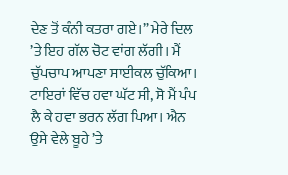ਦੇਣ ਤੋਂ ਕੰਨੀ ਕਤਰਾ ਗਏ।” ਮੇਰੇ ਦਿਲ ’ਤੇ ਇਹ ਗੱਲ ਚੋਟ ਵਾਂਗ ਲੱਗੀ। ਮੈਂ ਚੁੱਪਚਾਪ ਆਪਣਾ ਸਾਈਕਲ ਚੁੱਕਿਆ। ਟਾਇਰਾਂ ਵਿੱਚ ਹਵਾ ਘੱਟ ਸੀ, ਸੋ ਮੈਂ ਪੰਪ ਲੈ ਕੇ ਹਵਾ ਭਰਨ ਲੱਗ ਪਿਆ। ਐਨ ਉਸੇ ਵੇਲੇ ਬੂਹੇ ’ਤੇ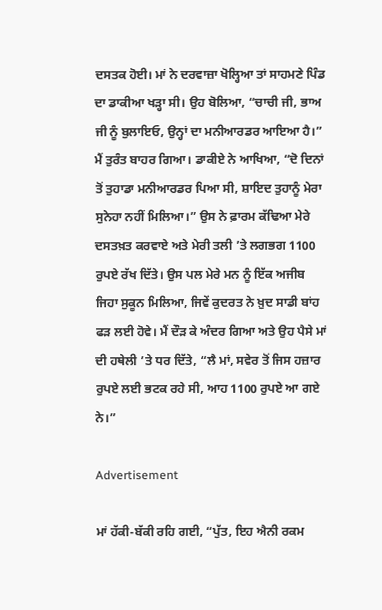ਦਸਤਕ ਹੋਈ। ਮਾਂ ਨੇ ਦਰਵਾਜ਼ਾ ਖੋਲ੍ਹਿਆ ਤਾਂ ਸਾਹਮਣੇ ਪਿੰਡ ਦਾ ਡਾਕੀਆ ਖੜ੍ਹਾ ਸੀ। ਉਹ ਬੋਲਿਆ, “ਚਾਚੀ ਜੀ, ਭਾਅ ਜੀ ਨੂੰ ਬੁਲਾਇਓ, ਉਨ੍ਹਾਂ ਦਾ ਮਨੀਆਰਡਰ ਆਇਆ ਹੈ।” ਮੈਂ ਤੁਰੰਤ ਬਾਹਰ ਗਿਆ। ਡਾਕੀਏ ਨੇ ਆਖਿਆ, “ਦੋ ਦਿਨਾਂ ਤੋਂ ਤੁਹਾਡਾ ਮਨੀਆਰਡਰ ਪਿਆ ਸੀ, ਸ਼ਾਇਦ ਤੁਹਾਨੂੰ ਮੇਰਾ ਸੁਨੇਹਾ ਨਹੀਂ ਮਿਲਿਆ।” ਉਸ ਨੇ ਫ਼ਾਰਮ ਕੱਢਿਆ ਮੇਰੇ ਦਸਤਖ਼ਤ ਕਰਵਾਏ ਅਤੇ ਮੇਰੀ ਤਲੀ ’ਤੇ ਲਗਭਗ 1100 ਰੁਪਏ ਰੱਖ ਦਿੱਤੇ। ਉਸ ਪਲ ਮੇਰੇ ਮਨ ਨੂੰ ਇੱਕ ਅਜੀਬ ਜਿਹਾ ਸੁਕੂਨ ਮਿਲਿਆ, ਜਿਵੇਂ ਕੁਦਰਤ ਨੇ ਖ਼ੁਦ ਸਾਡੀ ਬਾਂਹ ਫੜ ਲਈ ਹੋਵੇ। ਮੈਂ ਦੌੜ ਕੇ ਅੰਦਰ ਗਿਆ ਅਤੇ ਉਹ ਪੈਸੇ ਮਾਂ ਦੀ ਹਥੇਲੀ ’ਤੇ ਧਰ ਦਿੱਤੇ, “ਲੈ ਮਾਂ, ਸਵੇਰ ਤੋਂ ਜਿਸ ਹਜ਼ਾਰ ਰੁਪਏ ਲਈ ਭਟਕ ਰਹੇ ਸੀ, ਆਹ 1100 ਰੁਪਏ ਆ ਗਏ ਨੇ।”

Advertisement

ਮਾਂ ਹੱਕੀ-ਬੱਕੀ ਰਹਿ ਗਈ, “ਪੁੱਤ, ਇਹ ਐਨੀ ਰਕਮ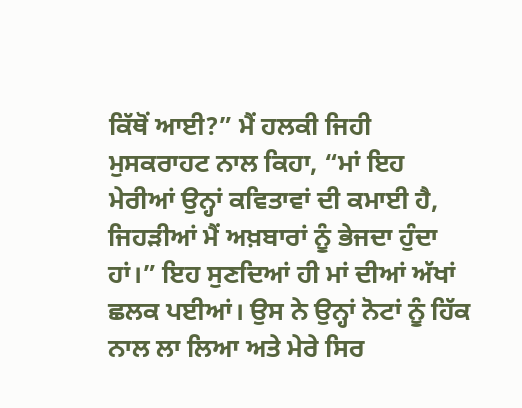ਕਿੱਥੋਂ ਆਈ?” ਮੈਂ ਹਲਕੀ ਜਿਹੀ ਮੁਸਕਰਾਹਟ ਨਾਲ ਕਿਹਾ, “ਮਾਂ ਇਹ ਮੇਰੀਆਂ ਉਨ੍ਹਾਂ ਕਵਿਤਾਵਾਂ ਦੀ ਕਮਾਈ ਹੈ, ਜਿਹੜੀਆਂ ਮੈਂ ਅਖ਼ਬਾਰਾਂ ਨੂੰ ਭੇਜਦਾ ਹੁੰਦਾ ਹਾਂ।” ਇਹ ਸੁਣਦਿਆਂ ਹੀ ਮਾਂ ਦੀਆਂ ਅੱਖਾਂ ਛਲਕ ਪਈਆਂ। ਉਸ ਨੇ ਉਨ੍ਹਾਂ ਨੋਟਾਂ ਨੂੰ ਹਿੱਕ ਨਾਲ ਲਾ ਲਿਆ ਅਤੇ ਮੇਰੇ ਸਿਰ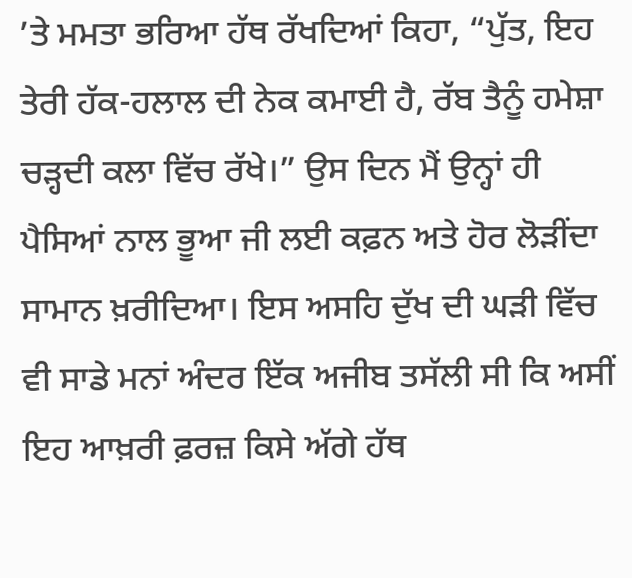’ਤੇ ਮਮਤਾ ਭਰਿਆ ਹੱਥ ਰੱਖਦਿਆਂ ਕਿਹਾ, “ਪੁੱਤ, ਇਹ ਤੇਰੀ ਹੱਕ-ਹਲਾਲ ਦੀ ਨੇਕ ਕਮਾਈ ਹੈ, ਰੱਬ ਤੈਨੂੰ ਹਮੇਸ਼ਾ ਚੜ੍ਹਦੀ ਕਲਾ ਵਿੱਚ ਰੱਖੇ।” ਉਸ ਦਿਨ ਮੈਂ ਉਨ੍ਹਾਂ ਹੀ ਪੈਸਿਆਂ ਨਾਲ ਭੂਆ ਜੀ ਲਈ ਕਫ਼ਨ ਅਤੇ ਹੋਰ ਲੋੜੀਂਦਾ ਸਾਮਾਨ ਖ਼ਰੀਦਿਆ। ਇਸ ਅਸਹਿ ਦੁੱਖ ਦੀ ਘੜੀ ਵਿੱਚ ਵੀ ਸਾਡੇ ਮਨਾਂ ਅੰਦਰ ਇੱਕ ਅਜੀਬ ਤਸੱਲੀ ਸੀ ਕਿ ਅਸੀਂ ਇਹ ਆਖ਼ਰੀ ਫ਼ਰਜ਼ ਕਿਸੇ ਅੱਗੇ ਹੱਥ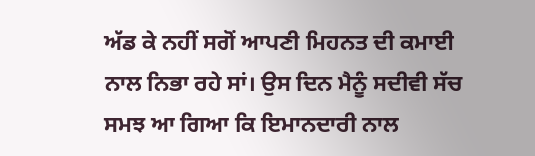ਅੱਡ ਕੇ ਨਹੀਂ ਸਗੋਂ ਆਪਣੀ ਮਿਹਨਤ ਦੀ ਕਮਾਈ ਨਾਲ ਨਿਭਾ ਰਹੇ ਸਾਂ। ਉਸ ਦਿਨ ਮੈਨੂੰ ਸਦੀਵੀ ਸੱਚ ਸਮਝ ਆ ਗਿਆ ਕਿ ਇਮਾਨਦਾਰੀ ਨਾਲ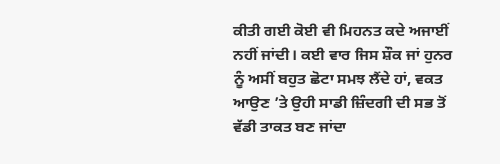ਕੀਤੀ ਗਈ ਕੋਈ ਵੀ ਮਿਹਨਤ ਕਦੇ ਅਜਾਈਂ ਨਹੀਂ ਜਾਂਦੀ। ਕਈ ਵਾਰ ਜਿਸ ਸ਼ੌਕ ਜਾਂ ਹੁਨਰ ਨੂੰ ਅਸੀਂ ਬਹੁਤ ਛੋਟਾ ਸਮਝ ਲੈਂਦੇ ਹਾਂ, ਵਕਤ ਆਉਣ ’ਤੇ ਉਹੀ ਸਾਡੀ ਜ਼ਿੰਦਗੀ ਦੀ ਸਭ ਤੋਂ ਵੱਡੀ ਤਾਕਤ ਬਣ ਜਾਂਦਾ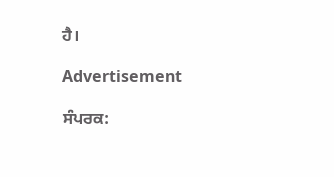ਹੈ।

Advertisement

ਸੰਪਰਕ: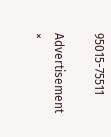95015-75511

Advertisement
×